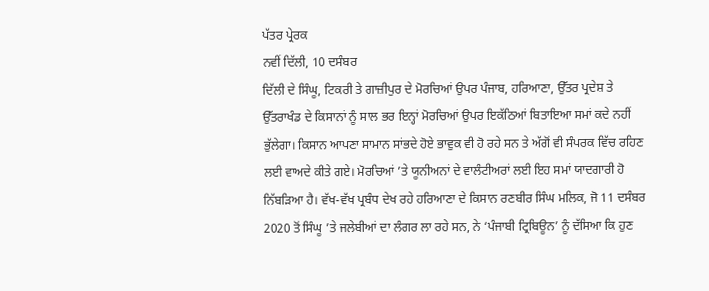ਪੱਤਰ ਪ੍ਰੇਰਕ
ਨਵੀਂ ਦਿੱਲੀ, 10 ਦਸੰਬਰ
ਦਿੱਲੀ ਦੇ ਸਿੰਘੂ, ਟਿਕਰੀ ਤੇ ਗਾਜ਼ੀਪੁਰ ਦੇ ਮੋਰਚਿਆਂ ਉਪਰ ਪੰਜਾਬ, ਹਰਿਆਣਾ, ਉੱਤਰ ਪ੍ਰਦੇਸ਼ ਤੇ ਉੱਤਰਾਖੰਡ ਦੇ ਕਿਸਾਨਾਂ ਨੂੰ ਸਾਲ ਭਰ ਇਨ੍ਹਾਂ ਮੋਰਚਿਆਂ ਉਪਰ ਇਕੱਠਿਆਂ ਬਿਤਾਇਆ ਸਮਾਂ ਕਦੇ ਨਹੀਂ ਭੁੱਲੇਗਾ। ਕਿਸਾਨ ਆਪਣਾ ਸਾਮਾਨ ਸਾਂਭਦੇ ਹੋਏ ਭਾਵੁਕ ਵੀ ਹੋ ਰਹੇ ਸਨ ਤੇ ਅੱਗੋਂ ਵੀ ਸੰਪਰਕ ਵਿੱਚ ਰਹਿਣ ਲਈ ਵਾਅਦੇ ਕੀਤੇ ਗਏ। ਮੋਰਚਿਆਂ ’ਤੇ ਯੂਨੀਅਨਾਂ ਦੇ ਵਾਲੰਟੀਅਰਾਂ ਲਈ ਇਹ ਸਮਾਂ ਯਾਦਗਾਰੀ ਹੋ ਨਿੱਬੜਿਆ ਹੈ। ਵੱਖ-ਵੱਖ ਪ੍ਰਬੰਧ ਦੇਖ ਰਹੇ ਹਰਿਆਣਾ ਦੇ ਕਿਸਾਨ ਰਣਬੀਰ ਸਿੰਘ ਮਲਿਕ, ਜੋ 11 ਦਸੰਬਰ 2020 ਤੋਂ ਸਿੰਘੂ ’ਤੇ ਜਲੇਬੀਆਂ ਦਾ ਲੰਗਰ ਲਾ ਰਹੇ ਸਨ, ਨੇ ‘ਪੰਜਾਬੀ ਟ੍ਰਿਬਿਊਨ’ ਨੂੰ ਦੱਸਿਆ ਕਿ ਹੁਣ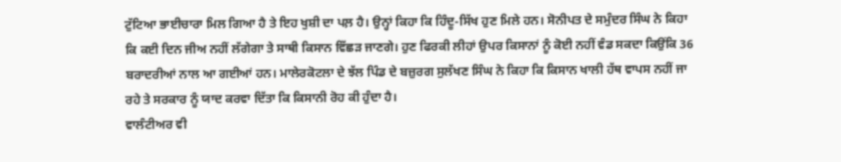ਟੁੱਟਿਆ ਭਾਈਚਾਰਾ ਮਿਲ ਗਿਆ ਹੈ ਤੇ ਇਹ ਖੁਸ਼ੀ ਦਾ ਪਲ਼ ਹੈ। ਉਨ੍ਹਾਂ ਕਿਹਾ ਕਿ ਹਿੰਦੂ-ਸਿੱਖ ਹੁਣ ਮਿਲੇ ਹਨ। ਸੋਨੀਪਤ ਦੇ ਸਮੁੰਦਰ ਸਿੰਘ ਨੇ ਕਿਹਾ ਕਿ ਕਈ ਦਿਨ ਜੀਅ ਨਹੀਂ ਲੱਗੇਗਾ ਤੇ ਸਾਥੀ ਕਿਸਾਨ ਵਿੱਛੜ ਜਾਣਗੇ। ਹੁਣ ਫਿਰਕੀ ਲੀਹਾਂ ਉਪਰ ਕਿਸਾਨਾਂ ਨੂੰ ਕੋਈ ਨਹੀਂ ਵੰਡ ਸਕਦਾ ਕਿਉਂਕਿ 36 ਬਰਾਦਰੀਆਂ ਨਾਲ ਆ ਗਈਆਂ ਹਨ। ਮਾਲੇਰਕੋਟਲਾ ਦੇ ਝੱਲ ਪਿੰਡ ਦੇ ਬਜ਼ੁਰਗ ਸੁਲੱਖਣ ਸਿੰਘ ਨੇ ਕਿਹਾ ਕਿ ਕਿਸਾਨ ਖਾਲੀ ਹੱਥ ਵਾਪਸ ਨਹੀਂ ਜਾ ਰਹੇ ਤੇ ਸਰਕਾਰ ਨੂੰ ਯਾਦ ਕਰਵਾ ਦਿੱਤਾ ਕਿ ਕਿਸਾਨੀ ਰੋਹ ਕੀ ਹੁੰਦਾ ਹੈ।
ਵਾਲੰਟੀਅਰ ਵੀ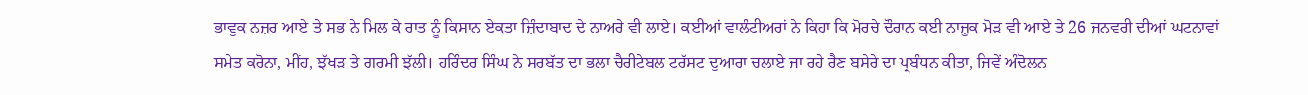ਭਾਵੁਕ ਨਜ਼ਰ ਆਏ ਤੇ ਸਭ ਨੇ ਮਿਲ ਕੇ ਰਾਤ ਨੂੰ ਕਿਸਾਨ ਏਕਤਾ ਜ਼ਿੰਦਾਬਾਦ ਦੇ ਨਾਅਰੇ ਵੀ ਲਾਏ। ਕਈਆਂ ਵਾਲੰਟੀਅਰਾਂ ਨੇ ਕਿਹਾ ਕਿ ਮੋਰਚੇ ਦੌਰਾਨ ਕਈ ਨਾਜ਼ੁਕ ਮੋੜ ਵੀ ਆਏ ਤੇ 26 ਜਨਵਰੀ ਦੀਆਂ ਘਟਨਾਵਾਂ ਸਮੇਤ ਕਰੋਨਾ, ਮੀਂਹ, ਝੱਖੜ ਤੇ ਗਰਮੀ ਝੱਲੀ। ਹਰਿੰਦਰ ਸਿੰਘ ਨੇ ਸਰਬੱਤ ਦਾ ਭਲਾ ਚੈਰੀਟੇਬਲ ਟਰੱਸਟ ਦੁਆਰਾ ਚਲਾਏ ਜਾ ਰਹੇ ਰੈਣ ਬਸੇਰੇ ਦਾ ਪ੍ਰਬੰਧਨ ਕੀਤਾ, ਜਿਵੇਂ ਅੰਦੋਲਨ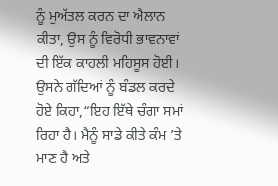ਨੂੰ ਮੁਅੱਤਲ ਕਰਨ ਦਾ ਐਲਾਨ ਕੀਤਾ, ਉਸ ਨੂੰ ਵਿਰੋਧੀ ਭਾਵਨਾਵਾਂ ਦੀ ਇੱਕ ਕਾਹਲੀ ਮਹਿਸੂਸ ਹੋਈ। ਉਸਨੇ ਗੱਦਿਆਂ ਨੂੰ ਬੰਡਲ ਕਰਦੇ ਹੋਏ ਕਿਹਾ,“ਇਹ ਇੱਥੇ ਚੰਗਾ ਸਮਾਂ ਰਿਹਾ ਹੈ। ਮੈਨੂੰ ਸਾਡੇ ਕੀਤੇ ਕੰਮ ’ਤੇ ਮਾਣ ਹੈ ਅਤੇ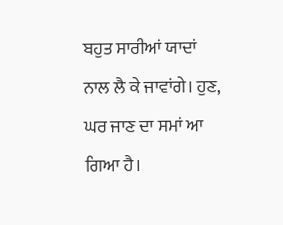ਬਹੁਤ ਸਾਰੀਆਂ ਯਾਦਾਂ ਨਾਲ ਲੈ ਕੇ ਜਾਵਾਂਗੇ। ਹੁਣ, ਘਰ ਜਾਣ ਦਾ ਸਮਾਂ ਆ ਗਿਆ ਹੈ।